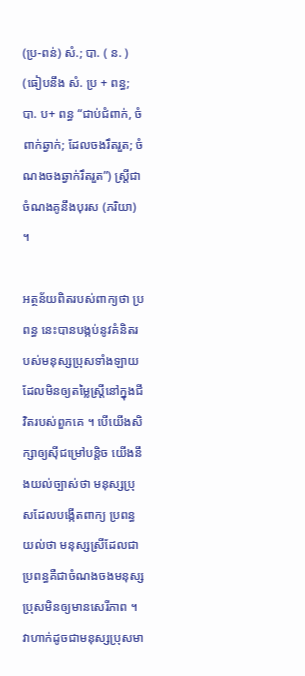(ប្រ-ពន់) សំ.; បា. ( ន. ) (ធៀបនឹង សំ. ប្រ + ពន្ធ; បា. ប+ ពន្ធ “ជាប់ជំពាក់, ចំពាក់ឆ្វាក់; ដែលចងរឹតរួត; ចំណងចងឆ្វាក់រឹតរួត”) ស្ត្រីជាចំណងគូនឹងបុរស (ភរិយា) ។

អត្ថន័យពិតរបស់ពាក្យថា ប្រពន្ធ នេះបានបង្កប់នូវគំនិតរបស់មនុស្សប្រុសទាំងឡាយដែលមិនឲ្យតម្លៃស្ត្រីនៅក្នុងជីវិតរបស់ពួកគេ ។ បើយើងសិក្សាឲ្យស៊ីជម្រៅបន្តិច យើងនឹងយល់ច្បាស់ថា មនុស្សប្រុសដែលបង្កើតពាក្យ ប្រពន្ធ យល់ថា មនុស្សស្រីដែលជាប្រពន្ធគឺជាចំណងចងមនុស្សប្រុសមិនឲ្យមានសេរីភាព ។ វាហាក់ដូចជាមនុស្សប្រុសមា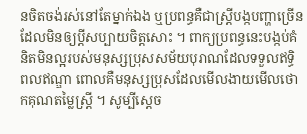នចិតចង់រស់នៅតែម្នាក់ឯង ឬប្រពន្ធគឺជាស្ត្រីបង្កបញ្ហាច្រើនដែលមិនឲ្យប្តីសប្បាយចិត្តសោះ ។ ពាក្យប្រពន្ធនេះបង្កប់គំនិតមិនល្អរបស់មនុស្សប្រុសសម័យបុរាណដែលទទួលឥទ្ធិពលឥណ្ឌា ពោលគឺមនុស្សប្រុសដែលមើលងាយមើលថោកគុណតម្លៃស្ត្រី ។ សូម្បីស្តេច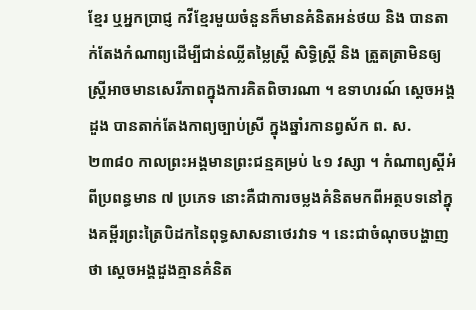ខ្មែរ ឬអ្នកប្រាជ្ញ កវីខ្មែរមួយចំនួនក៏មានគំនិតអន់ថយ និង បានតាក់តែងកំណាព្យដើម្បីជាន់ឈ្លីតម្លៃស្ត្រី សិទ្ធិស្ត្រី និង ត្រួតត្រាមិនឲ្យស្ត្រីអាចមានសេរីភាពក្នុងការគិតពិចារណា ។ ឧទាហរណ៍ ស្តេចអង្គដួង បានតាក់តែងកាព្យច្បាប់ស្រី ក្នុងឆ្នាំរកានព្វស័ក ព. ស. ២៣៨០ កាលព្រះអង្គមានព្រះជន្មគម្រប់ ៤១ វស្សា ។ កំណាព្យស្តីអំពីប្រពន្ធមាន ៧ ប្រភេទ នោះគឺជាការចម្លងគំនិតមកពីអត្ថបទនៅក្នុងគម្ពីរព្រះត្រៃបិដកនៃពុទ្ធសាសនាថេរវាទ ។ នេះជាចំណុចបង្ហាញថា ស្តេចអង្គដួងគ្មានគំនិត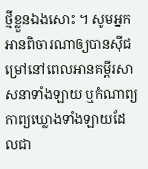ថ្មីខ្លួនឯងសោះ ។ សូមអ្នកអានពិចារណាឲ្យបានស៊ីជម្រៅនៅពេលអានគម្ពីរសាសនាទាំងឡាយ ឬកំណាព្យកាព្យឃ្លោងទាំងឡាយដែលជា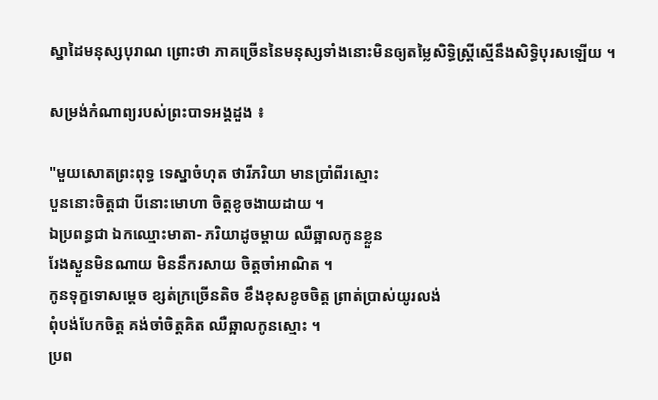ស្នាដៃមនុស្សបុរាណ ព្រោះថា ភាគច្រើននៃមនុស្សទាំងនោះមិនឲ្យតម្លៃសិទ្ធិស្ត្រីស្មើនឹងសិទ្ធិបុរសឡើយ ។

សម្រង់កំណាព្យរបស់ព្រះបាទអង្គដួង ៖

"មួយសោតព្រះពុទ្ធ ទេស្នាចំហុត ថារីភរិយា មានប្រាំពីរស្មោះ
បួននោះចិត្តជា បីនោះមោហា ចិត្តខូចងាយដាយ ។
ឯប្រពន្ធជា ឯកឈ្មោះមាតា- ភរិយាដូចម្ដាយ ឈឺឆ្អាលកូនខ្លួន
រែងស្ងួនមិនណាយ មិននឹករសាយ ចិត្តចាំអាណិត ។
កូនទុក្ខទោសម្ដេច ខ្សត់ក្រច្រើនតិច ខឹងខុសខូចចិត្ត ព្រាត់ប្រាស់យូរលង់
ពុំបង់បែកចិត្ត គង់ចាំចិត្តគិត ឈឺឆ្អាលកូនស្មោះ ។
ប្រព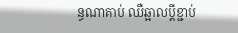ន្ធណាគាប់ ឈឺឆ្អាលប្ដីខ្ជាប់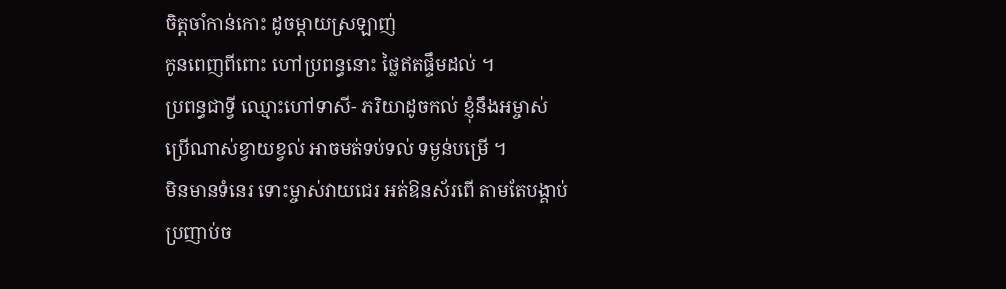ចិត្តចាំកាន់កោះ ដូចម្ដាយស្រឡាញ់
កូនពេញពីពោះ ហៅប្រពន្ធនោះ ថ្លៃឥតផ្ទឹមដល់ ។
ប្រពន្ធជាទ្វី ឈ្មោះហៅទាសី- ភរិយាដូចកល់ ខ្ញុំនឹងអម្ចាស់
ប្រើណាស់ខ្វាយខ្វល់ អាចមត់ទប់ទល់ ទម្ងន់បម្រើ ។
មិនមានទំនេរ ទោះម្ចាស់វាយជេរ អត់ឱនស័រពើ តាមតែបង្គាប់
ប្រញាប់ច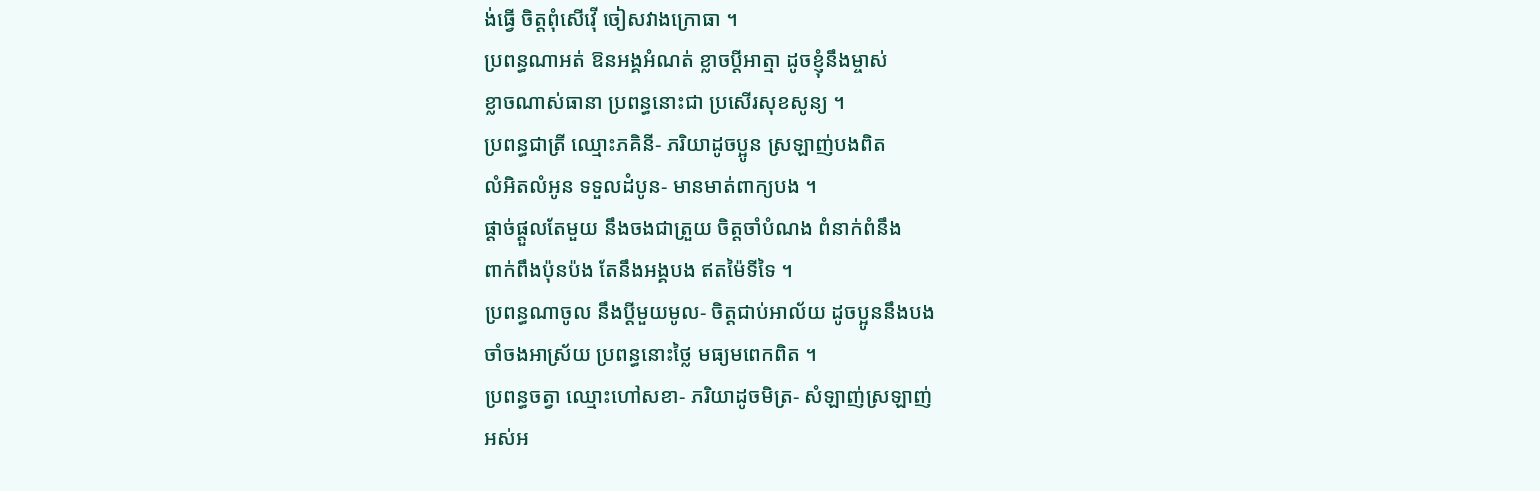ង់ធ្វើ ចិត្តពុំសើវ៉ើ ចៀសវាងក្រោធា ។
ប្រពន្ធណាអត់ ឱនអង្គអំណត់ ខ្លាចប្ដីអាត្មា ដូចខ្ញុំនឹងម្ចាស់
ខ្លាចណាស់ធានា ប្រពន្ធនោះជា ប្រសើរសុខសូន្យ ។
ប្រពន្ធជាត្រី ឈ្មោះភគិនី- ភរិយាដូចប្អូន ស្រឡាញ់បងពិត
លំអិតលំអូន ទទួលដំបូន- មានមាត់ពាក្យបង ។
ផ្ដាច់ផ្ដួលតែមួយ នឹងចងជាត្រួយ ចិត្តចាំបំណង ពំនាក់ពំនឹង
ពាក់ពឹងប៉ុនប៉ង តែនឹងអង្គបង ឥតម៉ៃទីទៃ ។
ប្រពន្ធណាចូល នឹងប្ដីមួយមូល- ចិត្តជាប់អាល័យ ដូចប្អូននឹងបង
ចាំចងអាស្រ័យ ប្រពន្ធនោះថ្លៃ មធ្យមពេកពិត ។
ប្រពន្ធចត្វា ឈ្មោះហៅសខា- ភរិយាដូចមិត្រ- សំឡាញ់ស្រឡាញ់
អស់អ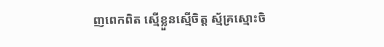ញពេកពិត ស្មើខ្លួនស្មើចិត្ត ស្ម័គ្រស្មោះចិ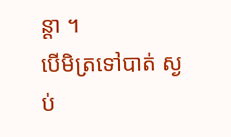ន្ដា ។
បើមិត្រទៅបាត់ ស្ងប់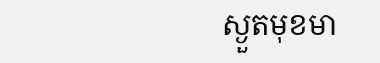ស្ងួតមុខមា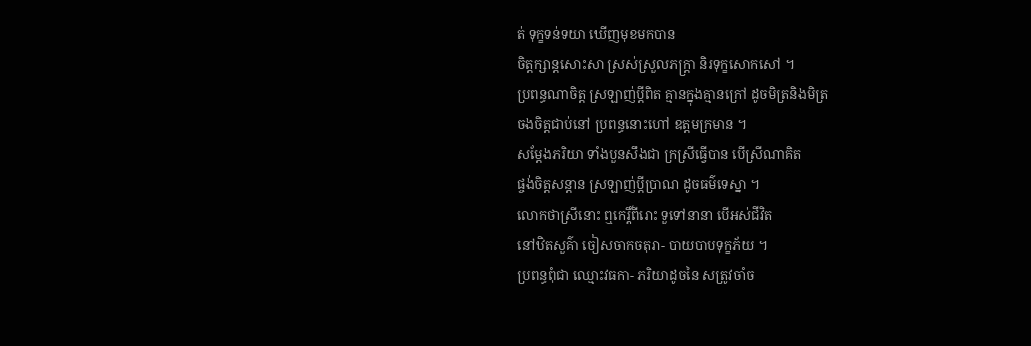ត់ ទុក្ខទន់ទយា ឃើញមុខមកបាន
ចិត្តក្សាន្តសោះសា ស្រស់ស្រួលភក្រ្ដា និរទុក្ខសោកសៅ ។
ប្រពន្ធណាចិត្ត ស្រឡាញ់ប្ដីពិត គ្មានក្នុងគ្មានក្រៅ ដូចមិត្រនិងមិត្រ
ចងចិត្តជាប់នៅ ប្រពន្ធនោះហៅ ឧត្តមក្រមាន ។
សម្ដែងភរិយា ទាំងបួនសឹងជា ក្រស្រីធ្វើបាន បើស្រីណាគិត
ផ្ចង់ចិត្តសន្ដាន ស្រឡាញ់ប្ដីប្រាណ ដូចធម៌ទេស្នា ។
លោកថាស្រីនោះ ឮកេរ្តិ៍ពីរោះ ទួទៅនានា បើអស់ជីវិត
នៅឋិតសួគ៌ា ចៀសចាកចតុរា- បាយបាបទុក្ខភ័យ ។
ប្រពន្ធពុំជា ឈ្មោះវធកា- ភរិយាដូចនៃ សត្រូវចាំច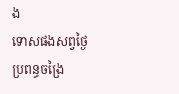ង
ទោសផងសព្វថ្ងៃ ប្រពន្ធចង្រៃ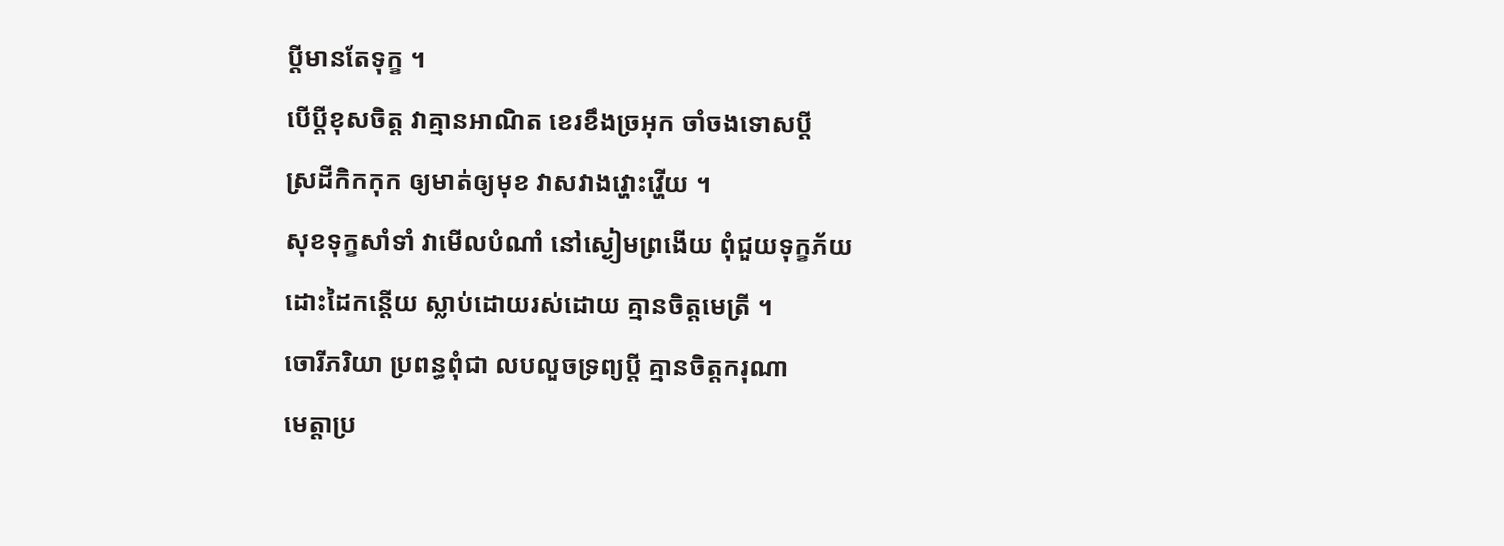ប្ដីមានតែទុក្ខ ។
បើប្ដីខុសចិត្ត វាគ្មានអាណិត ខេរខឹងច្រអុក ចាំចងទោសប្ដី
ស្រដីកិកកុក ឲ្យមាត់ឲ្យមុខ វាសវាងវ្ហោះវ្ហើយ ។
សុខទុក្ខសាំទាំ វាមើលបំណាំ នៅស្ងៀមព្រងើយ ពុំជួយទុក្ខភ័យ
ដោះដៃកន្ដើយ ស្លាប់ដោយរស់ដោយ គ្មានចិត្តមេត្រី ។
ចោរីភរិយា ប្រពន្ធពុំជា លបលួចទ្រព្យប្ដី គ្មានចិត្តករុណា
មេត្តាប្រ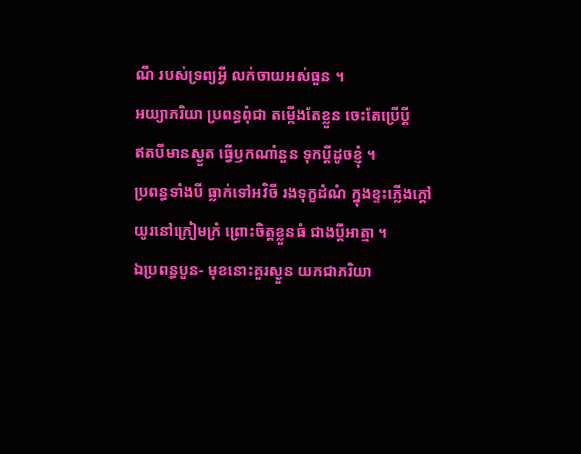ណី របស់ទ្រព្យអ្វី លក់ចាយអស់ធួន ។
អយ្យាភរិយា ប្រពន្ធពុំជា តម្កើងតែខ្លួន ចេះតែប្រើប្ដី
ឥតបីមានស្ងួត ធ្វើឫកណាំនួន ទុកប្ដីដូចខ្ញុំ ។
ប្រពន្ធទាំងបី ធ្លាក់ទៅអវិចី រងទុក្ខដំណំ ក្នុងខ្ទះភ្លើងក្ដៅ
យូរនៅក្រៀមក្រំ ព្រោះចិត្តខ្លួនធំ ជាងប្ដីអាត្មា ។
ឯប្រពន្ធបួន- មុខនោះគួរស្ងួន យកជាភរិយា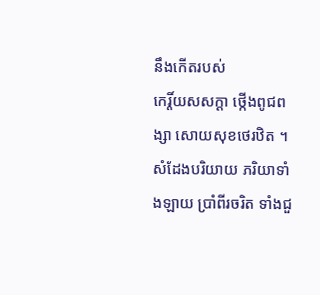នឹងកើតរបស់
កេរ្តិ៍យសសក្ដា ថ្កើងពូជពង្សា សោយសុខថេរឋិត ។
សំដែងបរិយាយ ភរិយាទាំងឡាយ ប្រាំពីរចរិត ទាំងជួ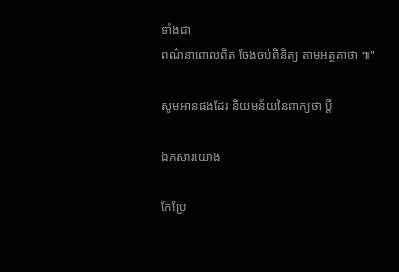ទាំងជា
ពណ៌នាពោលពិត ចែងចប់ពិនិត្យ តាមអត្ថគាថា ៕"

សូមអានផងដែរ និយមន័យនៃពាក្យថា ប្ដី

ឯកសារយោង

កែប្រែ